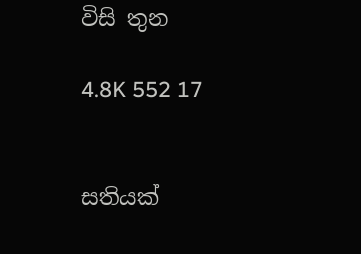විසි තුන

4.8K 552 17


සතියක්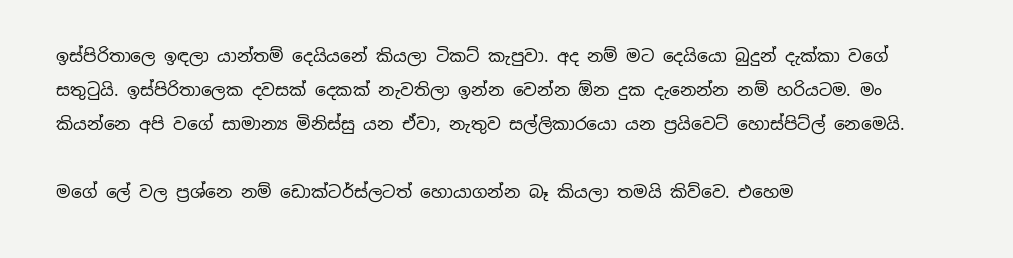ඉස්පිරිතාලෙ ඉඳලා යාන්තම් දෙයියනේ කියලා ටිකට් කැපුවා. අද නම් මට දෙයියො බුදුන් දැක්කා වගේ සතුටුයි. ඉස්පිරිතාලෙක දවසක් දෙකක් නැවතිලා ඉන්න වෙන්න ඕන දුක දැනෙන්න නම් හරියටම. මං කියන්නෙ අපි වගේ සාමාන්‍ය මිනිස්සු යන ඒවා, නැතුව සල්ලිකාරයො යන ප්‍රයිවෙට් හොස්පිට්ල් නෙමෙයි.

මගේ ලේ වල ප්‍රශ්නෙ නම් ඩොක්ටර්ස්ලටත් හොයාගන්න බෑ කියලා තමයි කිව්වෙ. එහෙම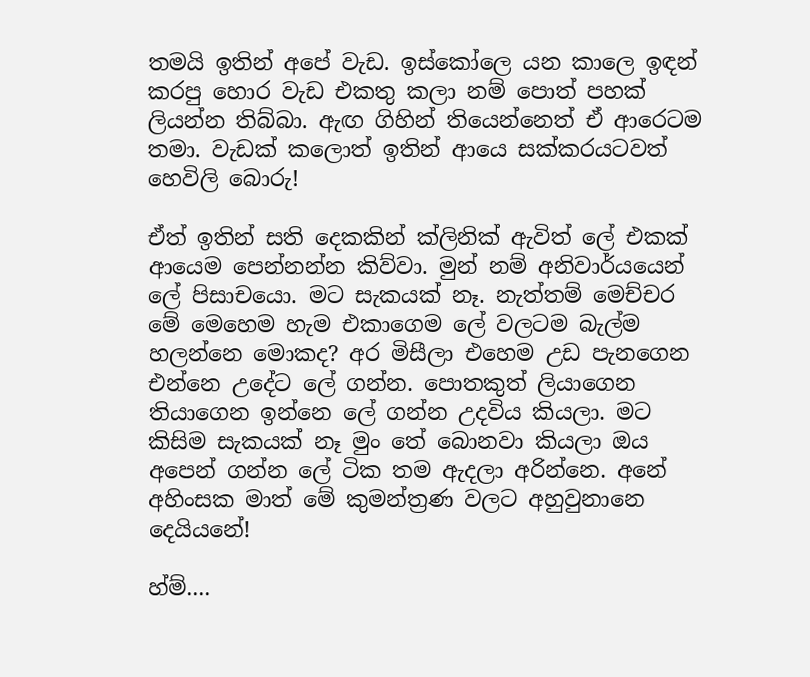තමයි ඉතින් අපේ වැඩ. ඉස්කෝලෙ යන කාලෙ ඉඳන් කරපු හොර වැඩ එකතු කලා නම් පොත් පහක් ලියන්න තිබ්බා. ඇඟ ගිහින් තියෙන්නෙත් ඒ ආරෙටම තමා. වැඩක් කලොත් ඉතින් ආයෙ සක්කරයටවත් හෙවිලි බොරු!

ඒත් ඉතින් සති දෙකකින් ක්ලිනික් ඇවිත් ලේ එකක් ආයෙම පෙන්නන්න කිව්වා. මුන් නම් අනිවාර්යයෙන් ලේ පිසාචයො. මට සැකයක් නෑ. නැත්තම් මෙච්චර මේ මෙහෙම හැම එකාගෙම ලේ වලටම බැල්ම හලන්නෙ මොකද? අර මිසීලා එහෙම උඩ පැනගෙන එන්නෙ උදේට ලේ ගන්න. පොතකුත් ලියාගෙන තියාගෙන ඉන්නෙ ලේ ගන්න උදවිය කියලා. මට කිසිම සැකයක් නෑ මුං තේ බොනවා කියලා ඔය අපෙන් ගන්න ලේ ටික තම ඇදලා අරින්නෙ. අනේ අහිංසක මාත් මේ කුමන්ත්‍රණ වලට අහුවුනානෙ දෙයියනේ!

හ්ම්....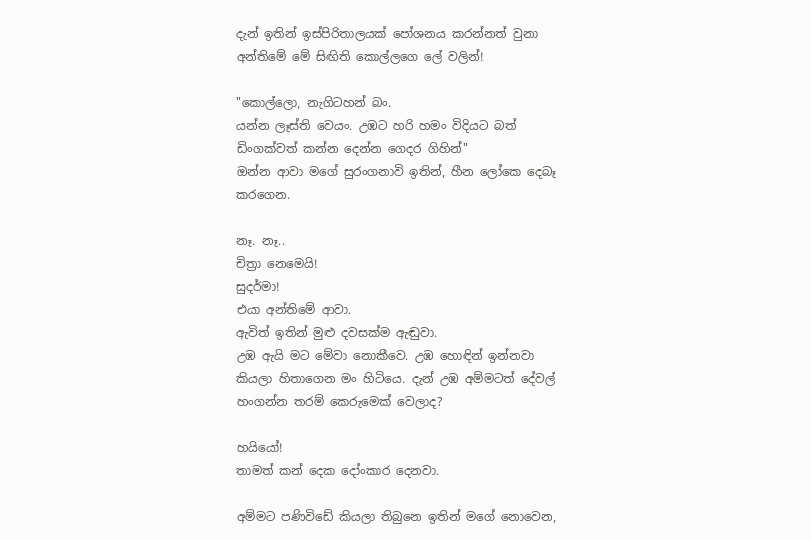දැන් ඉතින් ඉස්පිරිතාලයක් පෝශනය කරන්නත් වුනා අන්තිමේ මේ සිඟිති කොල්ලගෙ ලේ වලින්!

"කොල්ලො, නැගිටහන් බං.
යන්න ලෑස්ති වෙයං. උඹට හරි හමං විදියට බත් ඩිංගක්වත් කන්න දෙන්න ගෙදර ගිහින්"
ඔන්න ආවා මගේ සුරංගනාවි ඉතින්, හීන ලෝකෙ දෙබෑ කරගෙන.

නෑ. නෑ..
චිත්‍රා නෙමෙයි!
සුදර්මා!
එයා අන්තිමේ ආවා.
ඇවිත් ඉතින් මුළු දවසක්ම ඇඬුවා.
උඹ ඇයි මට මේවා නොකීවෙ. උඹ හොඳින් ඉන්නවා කියලා හිතාගෙන මං හිටියෙ. දැන් උඹ අම්මටත් දේවල් හංගන්න තරම් කෙරුමෙක් වෙලාද?

හයියෝ!
තාමත් කන් දෙක දෝංකාර දෙනවා.

අම්මට පණිවිඩේ කියලා තිබුනෙ ඉතින් මගේ නොවෙන,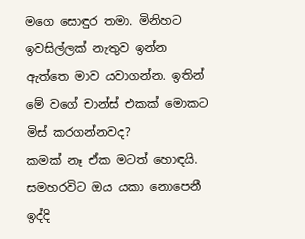මගෙ සොඳුර තමා. මිනිහට ඉවසිල්ලක් නැතුව ඉන්න ඇත්තෙ මාව යවාගන්න. ඉතින් මේ වගේ චාන්ස් එකක් මොකට මිස් කරගන්නවද?
කමක් නෑ ඒක මටත් හොඳයි.
සමහරවිට ඔය යකා නොපෙනී ඉද්දි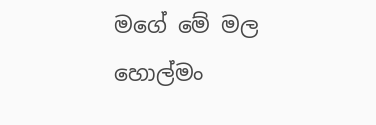මගේ මේ මල හොල්මං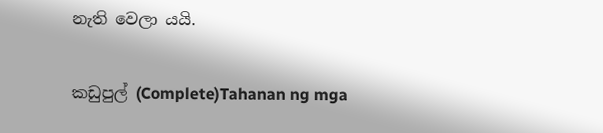නැති වෙලා යයි.

කඩුපුල් (Complete)Tahanan ng mga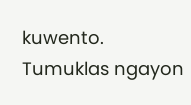kuwento. Tumuklas ngayon